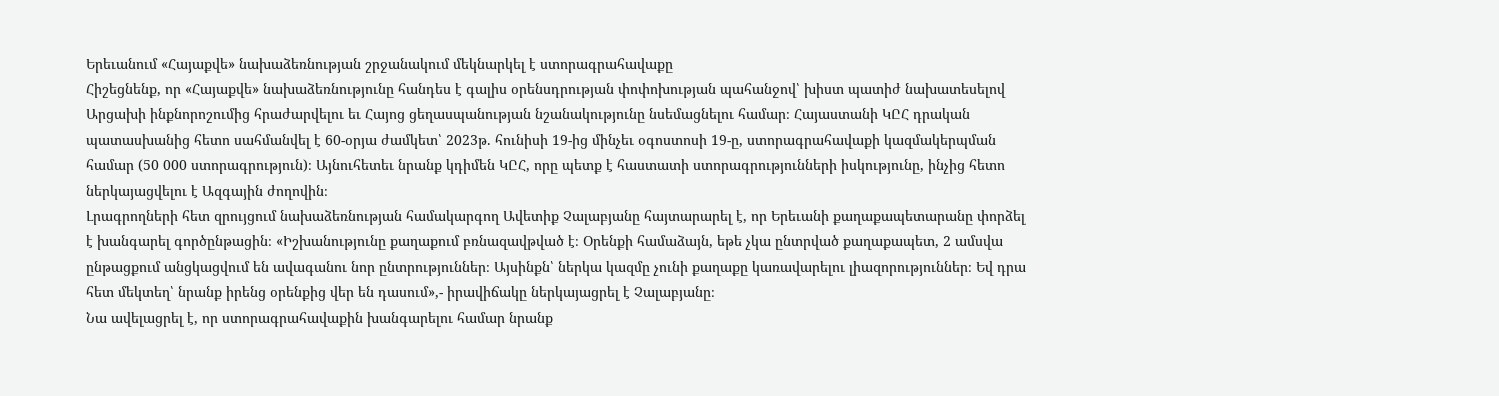Երեւանում «Հայաքվե» նախաձեռնության շրջանակում մեկնարկել է ստորագրահավաքը
Հիշեցնենք, որ «Հայաքվե» նախաձեռնությունը հանդես է գալիս օրենսդրության փոփոխության պահանջով՝ խիստ պատիժ նախատեսելով Արցախի ինքնորոշումից հրաժարվելու եւ Հայոց ցեղասպանության նշանակությունը նսեմացնելու համար։ Հայաստանի ԿԸՀ դրական պատասխանից հետո սահմանվել է 60-օրյա ժամկետ՝ 2023թ. հունիսի 19-ից մինչեւ օգոստոսի 19-ը, ստորագրահավաքի կազմակերպման համար (50 000 ստորագրություն)։ Այնուհետեւ նրանք կդիմեն ԿԸՀ, որը պետք է հաստատի ստորագրությունների իսկությունը, ինչից հետո ներկայացվելու է Ազգային ժողովին։
Լրագրողների հետ զրույցում նախաձեռնության համակարգող Ավետիք Չալաբյանը հայտարարել է, որ Երեւանի քաղաքապետարանը փորձել է խանգարել գործընթացին։ «Իշխանությունը քաղաքում բռնազավթված է։ Օրենքի համաձայն, եթե չկա ընտրված քաղաքապետ, 2 ամսվա ընթացքում անցկացվում են ավագանու նոր ընտրություններ։ Այսինքն՝ ներկա կազմը չունի քաղաքը կառավարելու լիազորություններ։ Եվ դրա հետ մեկտեղ՝ նրանք իրենց օրենքից վեր են դասում»,- իրավիճակը ներկայացրել է Չալաբյանը։
Նա ավելացրել է, որ ստորագրահավաքին խանգարելու համար նրանք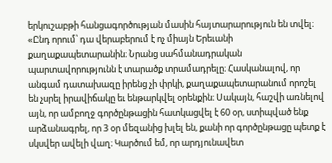երկուշաբթի հանցագործության մասին հայտարարություն են տվել։ «Ընդ որում՝ դա վերաբերում է ոչ միայն Երեւանի քաղաքապետարանին։ Նրանց սահմանադրական պարտավորությունն է տարածք տրամադրելը։ Հասկանալով, որ անգամ դատախազը իրենց չի փրկի, քաղաքապետարանում որոշել են չսրել իրավիճակը եւ ենթարկվել օրենքին։ Սակայն, հաշվի առնելով այն, որ ամբողջ գործընթացին հատկացվել է 60 օր, ստիպված ենք արձանագրել, որ 3 օր մեզանից խլել են, քանի որ գործընթացը պետք է սկսվեր ավելի վաղ։ Կարծում եմ, որ արդյունավետ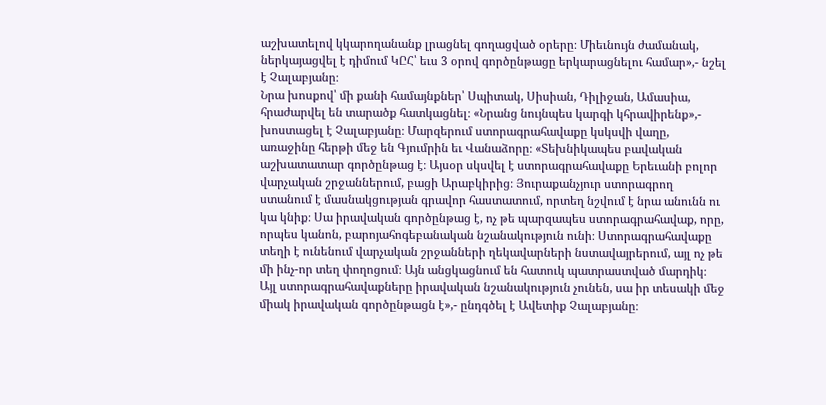աշխատելով կկարողանանք լրացնել գողացված օրերը։ Միեւնույն ժամանակ, ներկայացվել է դիմում ԿԸՀ՝ եւս 3 օրով գործընթացը երկարացնելու համար»,- նշել է Չալաբյանը։
Նրա խոսքով՝ մի քանի համայնքներ՝ Սպիտակ, Սիսիան, Դիլիջան, Ամասիա, հրաժարվել են տարածք հատկացնել։ «Նրանց նույնպես կարգի կհրավիրենք»,- խոստացել է Չալաբյանը։ Մարզերում ստորագրահավաքը կսկսվի վաղը, առաջինը հերթի մեջ են Գյումրին եւ Վանաձորը։ «Տեխնիկապես բավական աշխատատար գործընթաց է։ Այսօր սկսվել է ստորագրահավաքը Երեւանի բոլոր վարչական շրջաններում, բացի Արաբկիրից։ Յուրաքանչյուր ստորագրող ստանում է մասնակցության գրավոր հաստատում, որտեղ նշվում է նրա անունն ու կա կնիք։ Սա իրավական գործընթաց է, ոչ թե պարզապես ստորագրահավաք, որը, որպես կանոն, բարոյահոգեբանական նշանակություն ունի։ Ստորագրահավաքը տեղի է ունենում վարչական շրջանների ղեկավարների նստավայրերում, այլ ոչ թե մի ինչ-որ տեղ փողոցում։ Այն անցկացնում են հատուկ պատրաստված մարդիկ։ Այլ ստորագրահավաքները իրավական նշանակություն չունեն, սա իր տեսակի մեջ միակ իրավական գործընթացն է»,- ընդգծել է Ավետիք Չալաբյանը։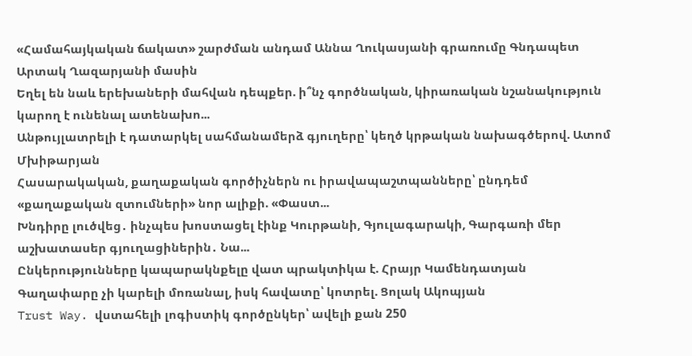«Համահայկական ճակատ» շարժման անդամ Աննա Ղուկասյանի գրառումը Գնդապետ Արտակ Ղազարյանի մասին
Եղել են նաև երեխաների մահվան դեպքեր. ի՞նչ գործնական, կիրառական նշանակություն կարող է ունենալ ատենախո...
Անթույլատրելի է դատարկել սահմանամերձ գյուղերը՝ կեղծ կրթական նախագծերով. Ատոմ Մխիթարյան
Հասարակական, քաղաքական գործիչներն ու իրավապաշտպանները՝ ընդդեմ «քաղաքական զտումների» նոր ալիքի. «Փաստ...
Խնդիրը լուծվեց․ ինչպես խոստացել էինք Կուրթանի, Գյուլագարակի, Գարգառի մեր աշխատասեր գյուղացիներին․ Նա...
Ընկերությունները կապարակնքելը վատ պրակտիկա է. Հրայր Կամենդատյան
Գաղափարը չի կարելի մոռանալ, իսկ հավատը՝ կոտրել. Ցոլակ Ակոպյան
Trust Way. վստահելի լոգիստիկ գործընկեր՝ ավելի քան 250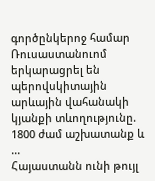գործընկերոջ համար
Ռուսաստանուոմ երկարացրել են պերովսկիտային արևային վահանակի կյանքի տևողությունը. 1800 ժամ աշխատանք և ...
Հայաստանն ունի թույլ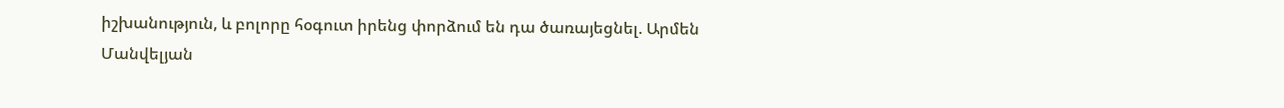իշխանություն, և բոլորը հօգուտ իրենց փորձում են դա ծառայեցնել. Արմեն Մանվելյան